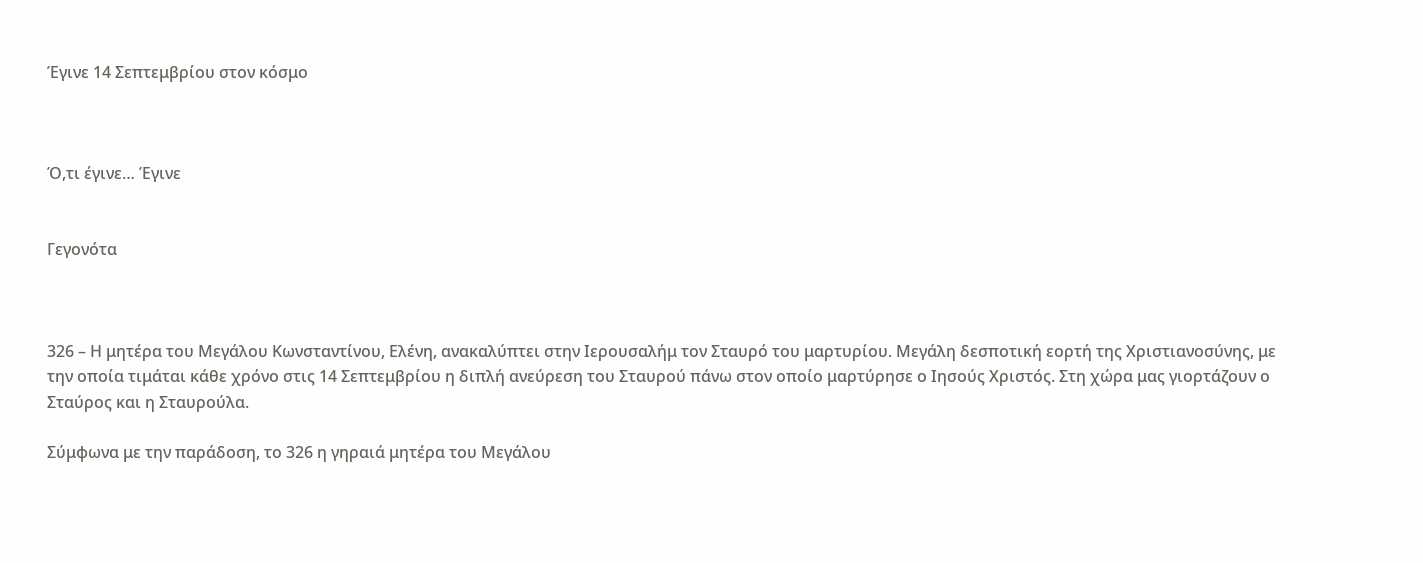Έγινε 14 Σεπτεμβρίου στον κόσμο



Ό,τι έγινε… Έγινε


Γεγονότα



326 – Η μητέρα του Μεγάλου Κωνσταντίνου, Ελένη, ανακαλύπτει στην Ιερουσαλήμ τον Σταυρό του μαρτυρίου. Μεγάλη δεσποτική εορτή της Χριστιανοσύνης, με την οποία τιμάται κάθε χρόνο στις 14 Σεπτεμβρίου η διπλή ανεύρεση του Σταυρού πάνω στον οποίο μαρτύρησε ο Ιησούς Χριστός. Στη χώρα μας γιορτάζουν ο Σταύρος και η Σταυρούλα.

Σύμφωνα με την παράδοση, το 326 η γηραιά μητέρα του Μεγάλου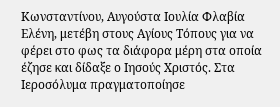Κωνσταντίνου, Αυγούστα Ιουλία Φλαβία Ελένη, μετέβη στους Αγίους Τόπους για να φέρει στο φως τα διάφορα μέρη στα οποία έζησε και δίδαξε ο Ιησούς Χριστός. Στα Ιεροσόλυμα πραγματοποίησε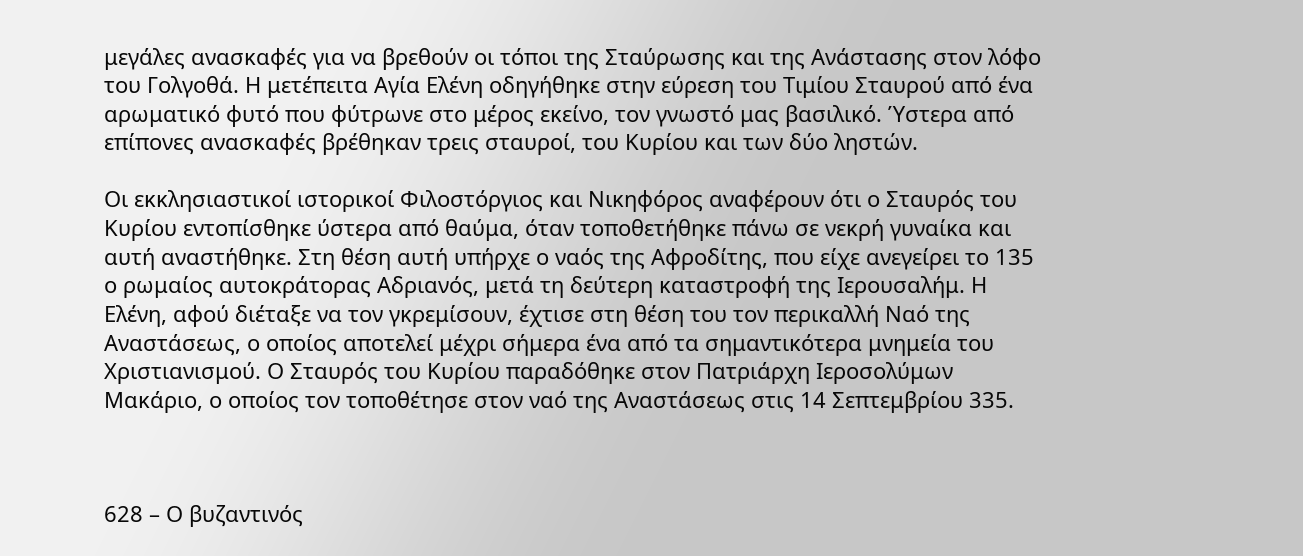μεγάλες ανασκαφές για να βρεθούν οι τόποι της Σταύρωσης και της Ανάστασης στον λόφο του Γολγοθά. Η μετέπειτα Αγία Ελένη οδηγήθηκε στην εύρεση του Τιμίου Σταυρού από ένα αρωματικό φυτό που φύτρωνε στο μέρος εκείνο, τον γνωστό μας βασιλικό. Ύστερα από επίπονες ανασκαφές βρέθηκαν τρεις σταυροί, του Κυρίου και των δύο ληστών.

Οι εκκλησιαστικοί ιστορικοί Φιλοστόργιος και Νικηφόρος αναφέρουν ότι ο Σταυρός του Κυρίου εντοπίσθηκε ύστερα από θαύμα, όταν τοποθετήθηκε πάνω σε νεκρή γυναίκα και αυτή αναστήθηκε. Στη θέση αυτή υπήρχε ο ναός της Αφροδίτης, που είχε ανεγείρει το 135 ο ρωμαίος αυτοκράτορας Αδριανός, μετά τη δεύτερη καταστροφή της Ιερουσαλήμ. Η Ελένη, αφού διέταξε να τον γκρεμίσουν, έχτισε στη θέση του τον περικαλλή Ναό της Αναστάσεως, ο οποίος αποτελεί μέχρι σήμερα ένα από τα σημαντικότερα μνημεία του Χριστιανισμού. Ο Σταυρός του Κυρίου παραδόθηκε στον Πατριάρχη Ιεροσολύμων Μακάριο, ο οποίος τον τοποθέτησε στον ναό της Αναστάσεως στις 14 Σεπτεμβρίου 335.



628 – Ο βυζαντινός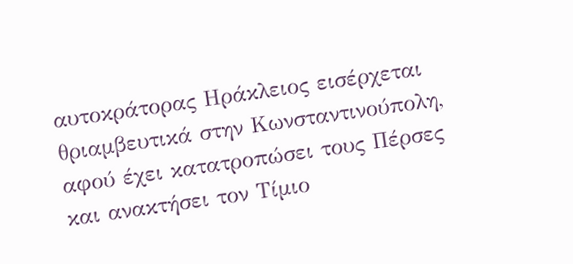αυτοκράτορας Ηράκλειος εισέρχεται θριαμβευτικά στην Κωνσταντινούπολη, αφού έχει κατατροπώσει τους Πέρσες και ανακτήσει τον Τίμιο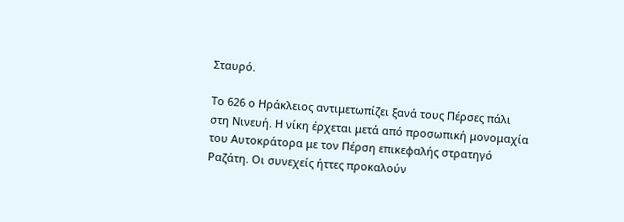Σταυρό.

Το 626 ο Ηράκλειος αντιμετωπίζει ξανά τους Πέρσες πάλι στη Νινευή. Η νίκη έρχεται μετά από προσωπική μονομαχία του Αυτοκράτορα με τον Πέρση επικεφαλής στρατηγό Ραζάτη. Οι συνεχείς ήττες προκαλούν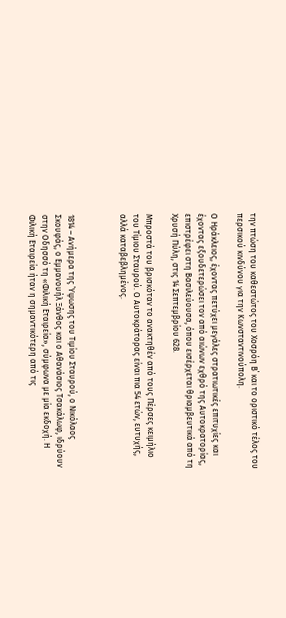την πτώση του καθεστώτος του Χοσρόη Β΄ και το οριστικό τέλος του περσικού κινδύνου για την Κωνσταντινούπολη.

Ο Ηράκλειος, έχοντας πετύχει μεγάλες στρατιωτικές επιτυχίες και έχοντας εξουδετερώσει τον από αιώνων εχθρό της Αυτοκρατορίας, επιστρέφει στη Βασιλεύουσα, όπου εισέρχεται θριαμβευτικά από τη Χρυσή Πύλη, στις 14 Σεπτεμβρίου 628.

Μπροστά του βρισκόταν το ανακτηθέν από τους Πέρσες κειμήλιο του Τίμιου Σταυρού. Ο Αυτοκράτορας είναι πια 54 ετών, ευτυχής, αλλά καταβεβλημένος.



1814 – Ανήμερα της Ύψωσης του Τιμίου Σταυρού, ο Νικόλαος Σκουφάς, ο Εμμανουήλ Ξάνθος και ο Αθανάσιος Τσακάλωφ, ιδρύουν στην Οδησσό τη «Φιλική Εταιρεία», σύμφωνα με μία εκδοχή. Η Φιλική Εταιρεία ήταν η σημαντικότερη από τις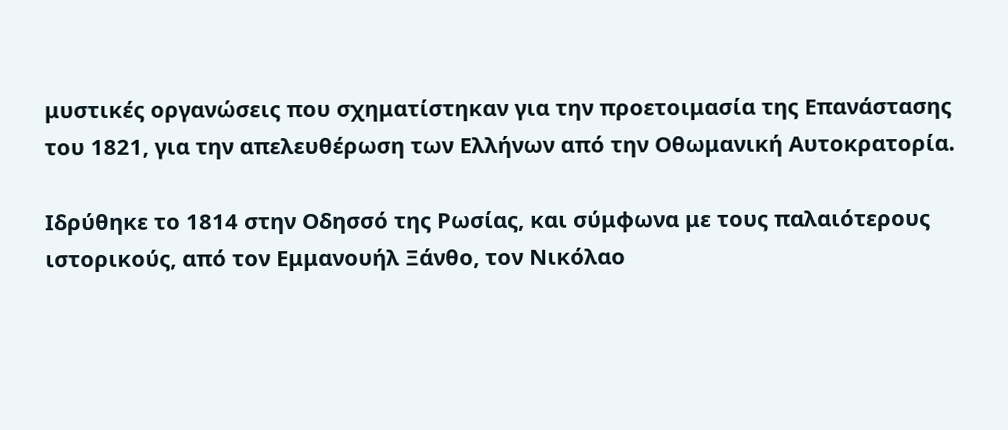μυστικές οργανώσεις που σχηματίστηκαν για την προετοιμασία της Επανάστασης του 1821, για την απελευθέρωση των Ελλήνων από την Οθωμανική Αυτοκρατορία.

Ιδρύθηκε το 1814 στην Οδησσό της Ρωσίας, και σύμφωνα με τους παλαιότερους ιστορικούς, από τον Εμμανουήλ Ξάνθο, τον Νικόλαο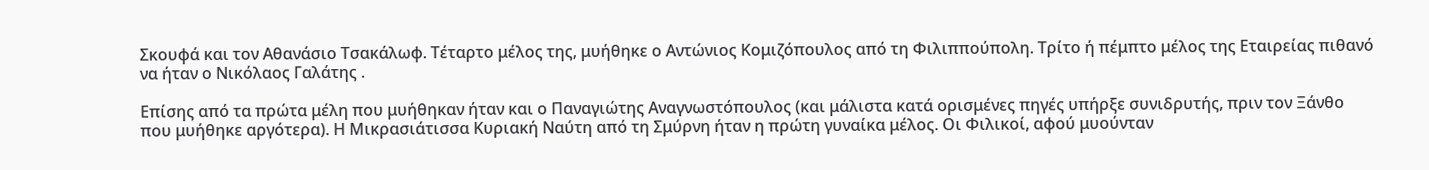Σκουφά και τον Αθανάσιο Τσακάλωφ. Τέταρτο μέλος της, μυήθηκε ο Αντώνιος Κομιζόπουλος από τη Φιλιππούπολη. Τρίτο ή πέμπτο μέλος της Εταιρείας πιθανό να ήταν ο Νικόλαος Γαλάτης .

Επίσης από τα πρώτα μέλη που μυήθηκαν ήταν και ο Παναγιώτης Αναγνωστόπουλος (και μάλιστα κατά ορισμένες πηγές υπήρξε συνιδρυτής, πριν τον Ξάνθο που μυήθηκε αργότερα). Η Μικρασιάτισσα Κυριακή Ναύτη από τη Σμύρνη ήταν η πρώτη γυναίκα μέλος. Οι Φιλικοί, αφού μυούνταν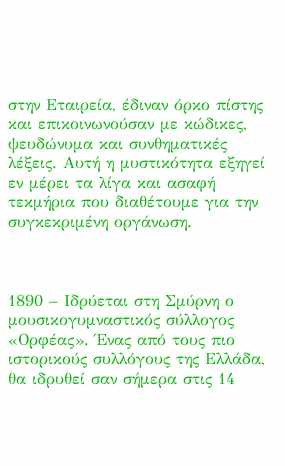στην Εταιρεία, έδιναν όρκο πίστης και επικοινωνούσαν με κώδικες, ψευδώνυμα και συνθηματικές λέξεις. Αυτή η μυστικότητα εξηγεί εν μέρει τα λίγα και ασαφή τεκμήρια που διαθέτουμε για την συγκεκριμένη οργάνωση.



1890 – Ιδρύεται στη Σμύρνη ο μουσικογυμναστικός σύλλογος «Ορφέας». Ένας από τους πιο ιστορικούς συλλόγους της Ελλάδα, θα ιδρυθεί σαν σήμερα στις 14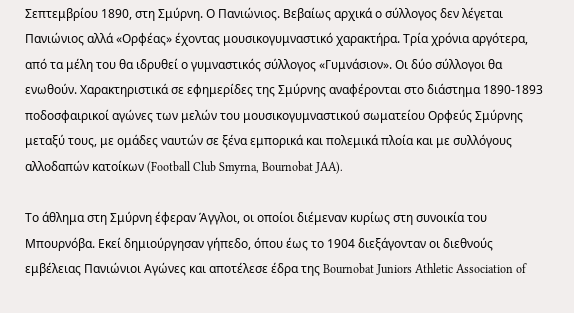Σεπτεμβρίου 1890, στη Σμύρνη. Ο Πανιώνιος. Βεβαίως αρχικά ο σύλλογος δεν λέγεται  Πανιώνιος αλλά «Ορφέας» έχοντας μουσικογυμναστικό χαρακτήρα. Τρία χρόνια αργότερα, από τα μέλη του θα ιδρυθεί ο γυμναστικός σύλλογος «Γυμνάσιον». Οι δύο σύλλογοι θα ενωθούν. Χαρακτηριστικά σε εφημερίδες της Σμύρνης αναφέρονται στο διάστημα 1890-1893 ποδοσφαιρικοί αγώνες των μελών του μουσικογυμναστικού σωματείου Ορφεύς Σμύρνης μεταξύ τους, με ομάδες ναυτών σε ξένα εμπορικά και πολεμικά πλοία και με συλλόγους αλλοδαπών κατοίκων (Football Club Smyrna, Bournobat JAA).

Το άθλημα στη Σμύρνη έφεραν Άγγλοι, οι οποίοι διέμεναν κυρίως στη συνοικία του Μπουρνόβα. Εκεί δημιούργησαν γήπεδο, όπου έως το 1904 διεξάγονταν οι διεθνούς εμβέλειας Πανιώνιοι Αγώνες και αποτέλεσε έδρα της Bournobat Juniors Athletic Association of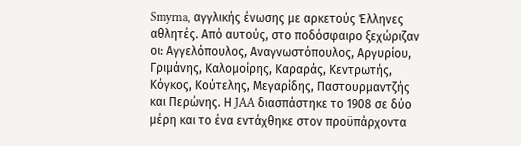Smyrna, αγγλικής ένωσης με αρκετούς Έλληνες αθλητές. Από αυτούς, στο ποδόσφαιρο ξεχώριζαν οι: Αγγελόπουλος, Αναγνωστόπουλος, Αργυρίου, Γριμάνης, Καλομοίρης, Καραράς, Κεντρωτής, Κόγκος, Κούτελης, Μεγαρίδης, Παστουρμαντζής και Περώνης. Η JAA διασπάστηκε το 1908 σε δύο μέρη και το ένα εντάχθηκε στον προϋπάρχοντα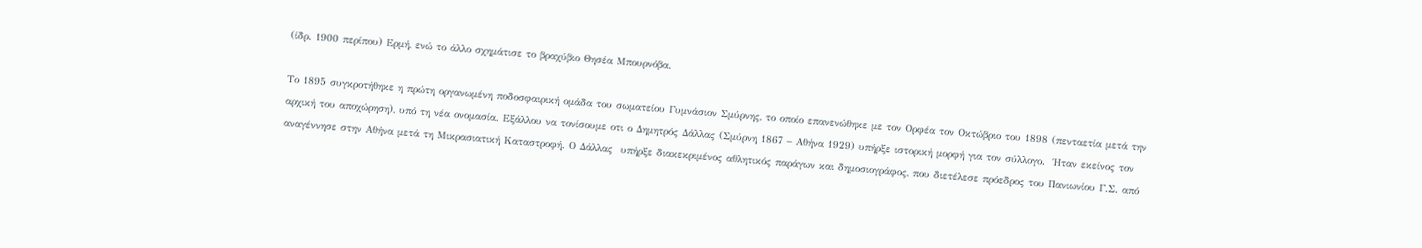(ίδρ. 1900 περίπου) Ερμή, ενώ το άλλο σχημάτισε το βραχύβιο Θησέα Μπουρνόβα.

Το 1895 συγκροτήθηκε η πρώτη οργανωμένη ποδοσφαιρική ομάδα του σωματείου Γυμνάσιον Σμύρνης, το οποίο επανενώθηκε με τον Ορφέα τον Οκτώβριο του 1898 (πενταετία μετά την αρχική του αποχώρηση), υπό τη νέα ονομασία. Εξάλλου να τονίσουμε οτι ο Δημητρός Δάλλας (Σμύρνη 1867 – Αθήνα 1929) υπήρξε ιστορική μορφή για τον σύλλογο.  Ήταν εκείνος τον αναγέννησε στην Αθήνα μετά τη Μικρασιατική Καταστροφή. Ο Δάλλας  υπήρξε διακεκριμένος αθλητικός παράγων και δημοσιογράφος, που διετέλεσε πρόεδρος του Πανιωνίου Γ.Σ. από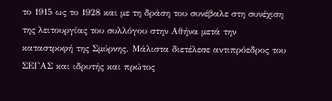το 1915 ως το 1928 και με τη δράση του συνέβαλε στη συνέχιση της λειτουργίας του συλλόγου στην Αθήνα μετά την καταστροφή της Σμύρνης. Μάλιστα διετέλεσε αντιπρόεδρος του ΣΕΓΑΣ και ιδρυτής και πρώτος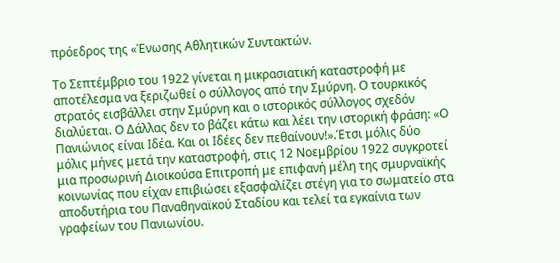πρόεδρος της «Ένωσης Αθλητικών Συντακτών.

Το Σεπτέμβριο του 1922 γίνεται η μικρασιατική καταστροφή με αποτέλεσμα να ξεριζωθεί ο σύλλογος από την Σμύρνη. Ο τουρκικός στρατός εισβάλλει στην Σμύρνη και ο ιστορικός σύλλογος σχεδόν διαλύεται. Ο Δάλλας δεν το βάζει κάτω και λέει την ιστορική φράση: «Ο Πανιώνιος είναι Ιδέα. Και οι Ιδέες δεν πεθαίνουν!».Έτσι μόλις δύο μόλις μήνες μετά την καταστροφή, στις 12 Νοεμβρίου 1922 συγκροτεί μια προσωρινή Διοικούσα Επιτροπή με επιφανή μέλη της σμυρναϊκής κοινωνίας που είχαν επιβιώσει εξασφαλίζει στέγη για το σωματείο στα αποδυτήρια του Παναθηναϊκού Σταδίου και τελεί τα εγκαίνια των γραφείων του Πανιωνίου.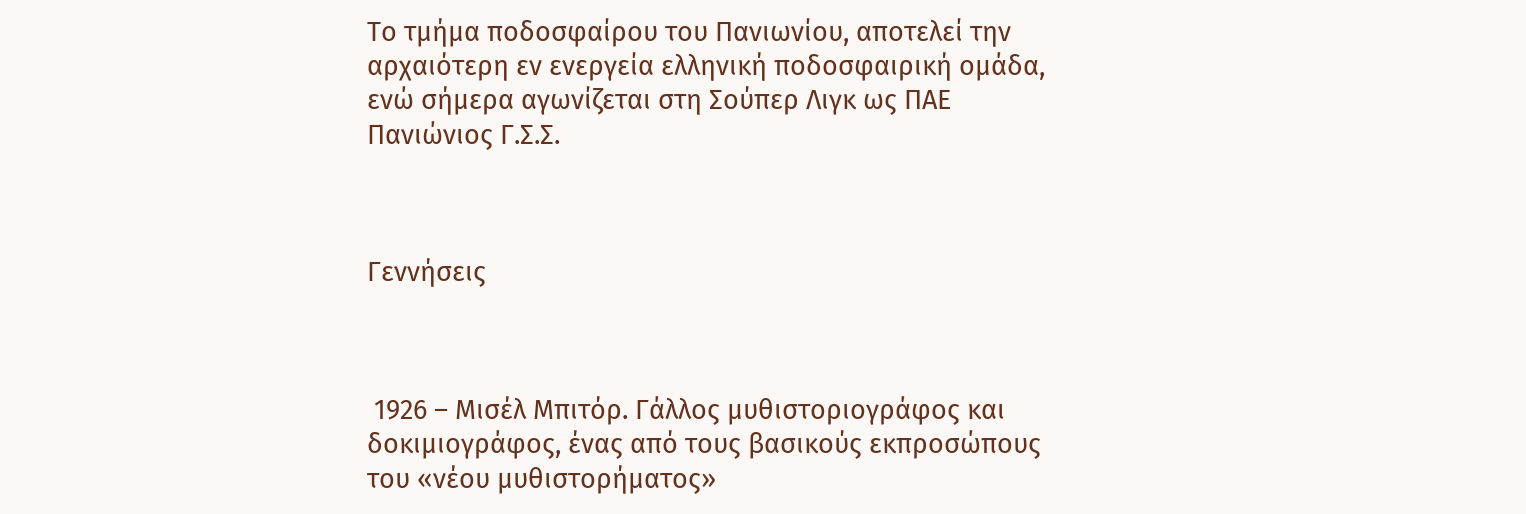Το τμήμα ποδοσφαίρου του Πανιωνίου, αποτελεί την αρχαιότερη εν ενεργεία ελληνική ποδοσφαιρική ομάδα, ενώ σήμερα αγωνίζεται στη Σούπερ Λιγκ ως ΠΑΕ Πανιώνιος Γ.Σ.Σ.



Γεννήσεις



 1926 – Μισέλ Μπιτόρ. Γάλλος μυθιστοριογράφος και δοκιμιογράφος, ένας από τους βασικούς εκπροσώπους του «νέου μυθιστορήματος»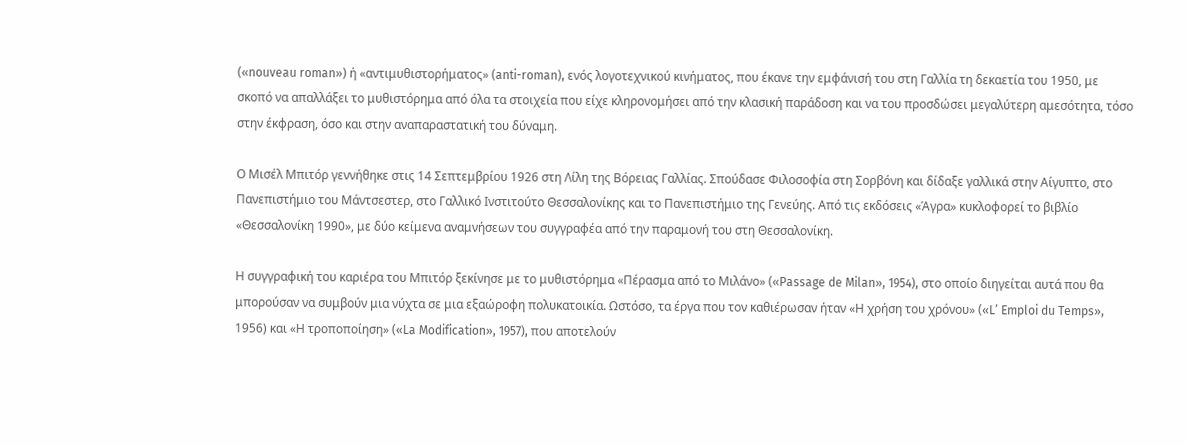(«nouveau roman») ή «αντιμυθιστορήματος» (anti-roman), ενός λογοτεχνικού κινήματος, που έκανε την εμφάνισή του στη Γαλλία τη δεκαετία του 1950, με σκοπό να απαλλάξει το μυθιστόρημα από όλα τα στοιχεία που είχε κληρονομήσει από την κλασική παράδοση και να του προσδώσει μεγαλύτερη αμεσότητα, τόσο στην έκφραση, όσο και στην αναπαραστατική του δύναμη.

Ο Μισέλ Μπιτόρ γεννήθηκε στις 14 Σεπτεμβρίου 1926 στη Λίλη της Βόρειας Γαλλίας. Σπούδασε Φιλοσοφία στη Σορβόνη και δίδαξε γαλλικά στην Αίγυπτο, στο Πανεπιστήμιο του Μάντσεστερ, στο Γαλλικό Ινστιτούτο Θεσσαλονίκης και το Πανεπιστήμιο της Γενεύης. Από τις εκδόσεις «Άγρα» κυκλοφορεί το βιβλίο «Θεσσαλονίκη 1990», με δύο κείμενα αναμνήσεων του συγγραφέα από την παραμονή του στη Θεσσαλονίκη.

Η συγγραφική του καριέρα του Μπιτόρ ξεκίνησε με το μυθιστόρημα «Πέρασμα από το Μιλάνο» («Passage de Milan», 1954), στο οποίο διηγείται αυτά που θα μπορούσαν να συμβούν μια νύχτα σε μια εξαώροφη πολυκατοικία. Ωστόσο, τα έργα που τον καθιέρωσαν ήταν «Η χρήση του χρόνου» («L’ Emploi du Temps», 1956) και «Η τροποποίηση» («La Modification», 1957), που αποτελούν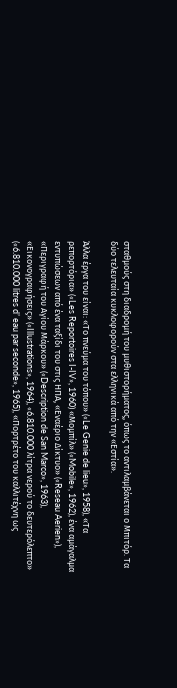σταθμούς στη διαδρομή του μυθιστορήματος, όπως το αντιλαμβάνεται ο Μπιτόρ. Τα δύο τελευταία κυκλοφορούν στα ελληνικά από την «Εστία».

Άλλα έργα του είναι: «Το πνεύμα του τόπου» («Le Genie de lieu», 1958), «Τα ρεπορτόρια» («Les Reportoires I-IV», 1960) «Μομπίλ» («Mobile», 1962), ένα αμάγαλμα εντυπώσεων από ένα ταξίδι του στις ΗΠΑ, «Εναέριο Δίκτυο» («Reseau Aerien»), «Περιγραφή του Αγίου Μάρκου» («Description de San Marco», 1963), «Εικονογραφήσεις» («Illustrations», 1964), «6.810.000 λίτρα νερού το δευτερόλεπτο» («6.810.000 litres d’ eau par seconde», 1965), «Πορτρέτο του καλλιτέχνη ως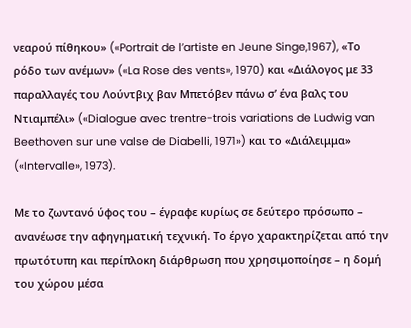νεαρού πίθηκου» («Portrait de l’artiste en Jeune Singe,1967), «Το ρόδο των ανέμων» («La Rose des vents», 1970) και «Διάλογος με 33 παραλλαγές του Λούντβιχ βαν Μπετόβεν πάνω σ’ ένα βαλς του Ντιαμπέλι» («Dialogue avec trentre-trois variations de Ludwig van Beethoven sur une valse de Diabelli, 1971») και το «Διάλειμμα» («Intervalle», 1973).

Με το ζωντανό ύφος του – έγραφε κυρίως σε δεύτερο πρόσωπο – ανανέωσε την αφηγηματική τεχνική. Το έργο χαρακτηρίζεται από την πρωτότυπη και περίπλοκη διάρθρωση που χρησιμοποίησε – η δομή του χώρου μέσα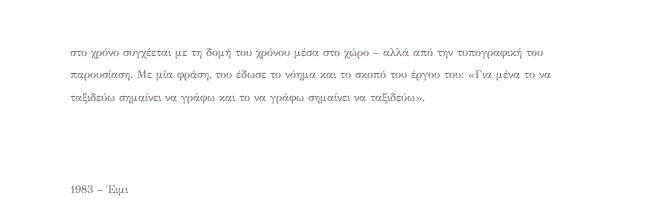στο χρόνο συγχέεται με τη δομή του χρόνου μέσα στο χώρο – αλλά από την τυπογραφική του παρουσίαση. Με μία φράση, του έδωσε το νόημα και το σκοπό του έργου του: «Για μένα το να ταξιδεύω σημαίνει να γράφω και το να γράφω σημαίνει να ταξιδεύω».



1983 – Έιμι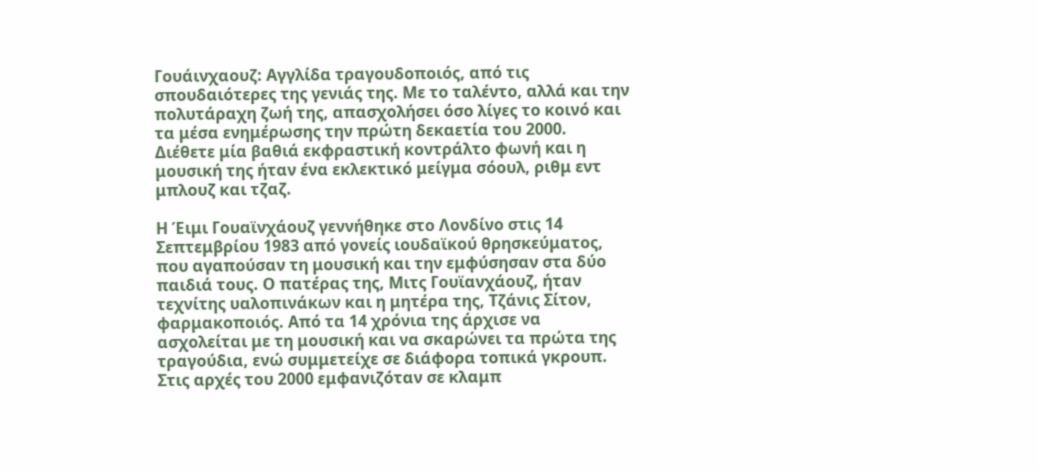Γουάινχαουζ: Αγγλίδα τραγουδοποιός, από τις σπουδαιότερες της γενιάς της. Με το ταλέντο, αλλά και την πολυτάραχη ζωή της, απασχολήσει όσο λίγες το κοινό και τα μέσα ενημέρωσης την πρώτη δεκαετία του 2000. Διέθετε μία βαθιά εκφραστική κοντράλτο φωνή και η μουσική της ήταν ένα εκλεκτικό μείγμα σόουλ, ριθμ εντ μπλουζ και τζαζ.

Η Έιμι Γουαϊνχάουζ γεννήθηκε στο Λονδίνο στις 14 Σεπτεμβρίου 1983 από γονείς ιουδαϊκού θρησκεύματος, που αγαπούσαν τη μουσική και την εμφύσησαν στα δύο παιδιά τους. Ο πατέρας της, Μιτς Γουϊανχάουζ, ήταν τεχνίτης υαλοπινάκων και η μητέρα της, Τζάνις Σίτον, φαρμακοποιός. Από τα 14 χρόνια της άρχισε να ασχολείται με τη μουσική και να σκαρώνει τα πρώτα της τραγούδια, ενώ συμμετείχε σε διάφορα τοπικά γκρουπ. Στις αρχές του 2000 εμφανιζόταν σε κλαμπ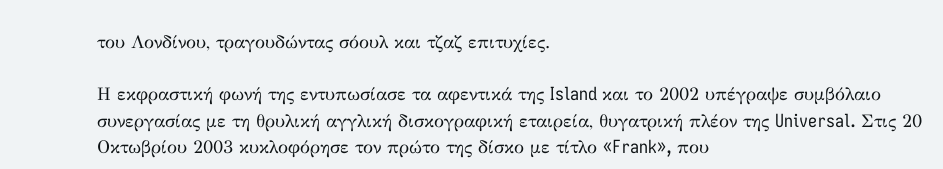του Λονδίνου, τραγουδώντας σόουλ και τζαζ επιτυχίες.

Η εκφραστική φωνή της εντυπωσίασε τα αφεντικά της Island και το 2002 υπέγραψε συμβόλαιο συνεργασίας με τη θρυλική αγγλική δισκογραφική εταιρεία, θυγατρική πλέον της Universal. Στις 20 Οκτωβρίου 2003 κυκλοφόρησε τον πρώτο της δίσκο με τίτλο «Frank», που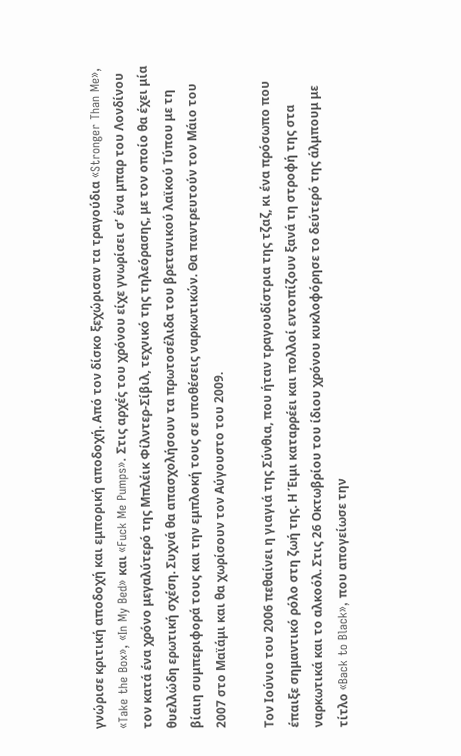γνώρισε κριτική αποδοχή και εμπορική αποδοχή. Από τον δίσκο ξεχώρισαν τα τραγούδια «Stronger Than Me», «Take the Box», «In My Bed» και «Fuck Me Pumps». Στις αρχές του χρόνου είχε γνωρίσει σ’ ένα μπαρ του Λονδίνου τον κατά ένα χρόνο μεγαλύτερό της Μπλέικ Φίλντερ-Σίβιλ, τεχνικό της τηλεόρασης, με τον οποίο θα έχει μία θυελλώδη ερωτική σχέση. Συχνά θα απασχολήσουν τα πρωτοσέλιδα του βρετανικού λαϊκού Τύπου με τη βίαιη συμπεριφορά τους και την εμπλοκή τους σε υποθέσεις ναρκωτικών. Θα παντρευτούν τον Μάιο του 2007 στο Μαϊάμι και θα χωρίσουν τον Αύγουστο του 2009.

Τον Ιούνιο του 2006 πεθαίνει η γιαγιά της Σύνθια, που ήταν τραγουδίστρια της τζαζ, κι ένα πρόσωπο που έπαιξε σημαντικό ρόλο στη ζωή της. Η Έιμι καταρρέει και πολλοί εντοπίζουν ξανά τη στροφή της στα ναρκωτικά και το αλκοόλ. Στις 26 Οκτωβρίου του ίδιου χρόνου κυκλοφόρησε το δεύτερό της άλμπουμ με τίτλο «Back to Black», που απογείωσε την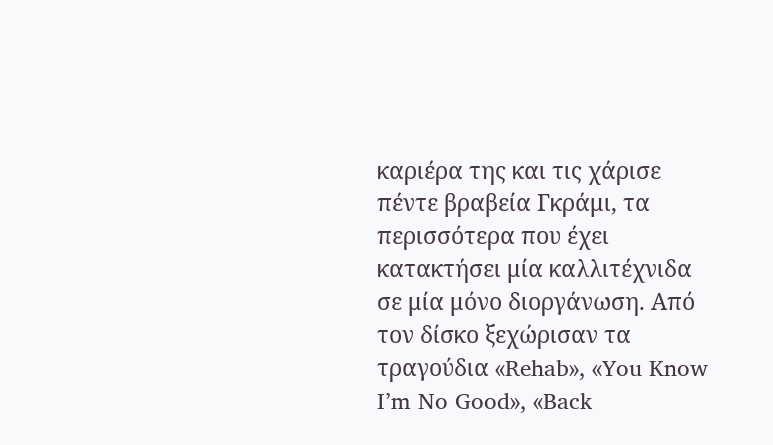καριέρα της και τις χάρισε πέντε βραβεία Γκράμι, τα περισσότερα που έχει κατακτήσει μία καλλιτέχνιδα σε μία μόνο διοργάνωση. Από τον δίσκο ξεχώρισαν τα τραγούδια «Rehab», «You Know I’m No Good», «Back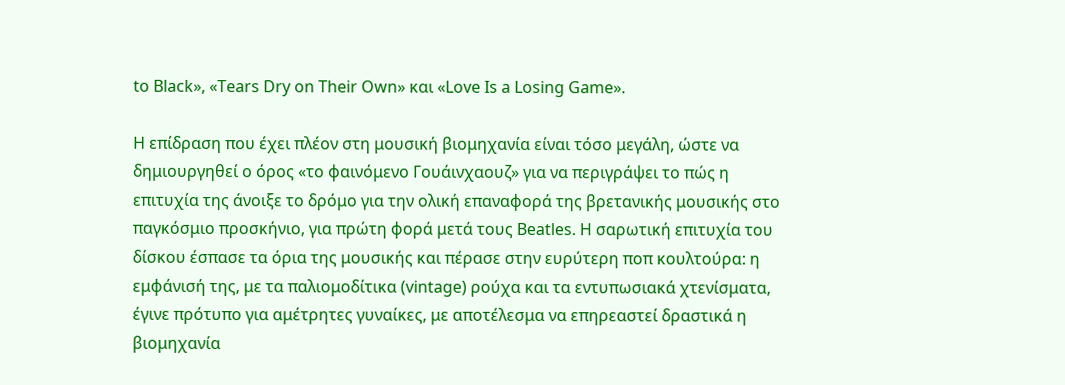to Black», «Tears Dry on Their Own» και «Love Is a Losing Game».

H επίδραση που έχει πλέον στη μουσική βιομηχανία είναι τόσο μεγάλη, ώστε να δημιουργηθεί ο όρος «το φαινόμενο Γουάινχαουζ» για να περιγράψει το πώς η επιτυχία της άνοιξε το δρόμο για την ολική επαναφορά της βρετανικής μουσικής στο παγκόσμιο προσκήνιο, για πρώτη φορά μετά τους Beatles. Η σαρωτική επιτυχία του δίσκου έσπασε τα όρια της μουσικής και πέρασε στην ευρύτερη ποπ κουλτούρα: η εμφάνισή της, με τα παλιομοδίτικα (vintage) ρούχα και τα εντυπωσιακά χτενίσματα, έγινε πρότυπο για αμέτρητες γυναίκες, με αποτέλεσμα να επηρεαστεί δραστικά η βιομηχανία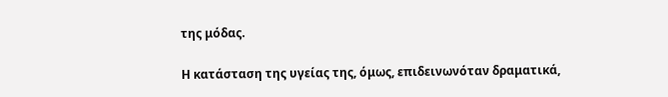της μόδας.

Η κατάσταση της υγείας της, όμως, επιδεινωνόταν δραματικά,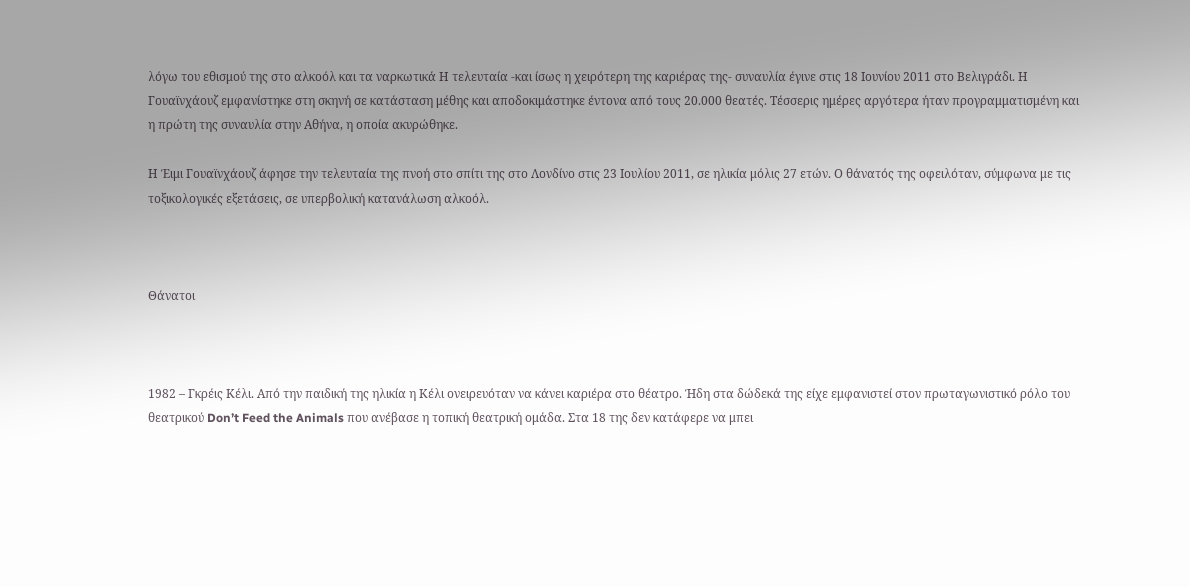λόγω του εθισμού της στο αλκοόλ και τα ναρκωτικά Η τελευταία -και ίσως η χειρότερη της καριέρας της- συναυλία έγινε στις 18 Ιουνίου 2011 στο Βελιγράδι. Η Γουαϊνχάουζ εμφανίστηκε στη σκηνή σε κατάσταση μέθης και αποδοκιμάστηκε έντονα από τους 20.000 θεατές. Τέσσερις ημέρες αργότερα ήταν προγραμματισμένη και η πρώτη της συναυλία στην Αθήνα, η οποία ακυρώθηκε.

Η Έιμι Γουαϊνχάουζ άφησε την τελευταία της πνοή στο σπίτι της στο Λονδίνο στις 23 Ιουλίου 2011, σε ηλικία μόλις 27 ετών. Ο θάνατός της οφειλόταν, σύμφωνα με τις τοξικολογικές εξετάσεις, σε υπερβολική κατανάλωση αλκοόλ.



Θάνατοι



1982 – Γκρέις Κέλι. Από την παιδική της ηλικία η Κέλι ονειρευόταν να κάνει καριέρα στο θέατρο. Ήδη στα δώδεκά της είχε εμφανιστεί στον πρωταγωνιστικό ρόλο του θεατρικού Don’t Feed the Animals που ανέβασε η τοπική θεατρική ομάδα. Στα 18 της δεν κατάφερε να μπει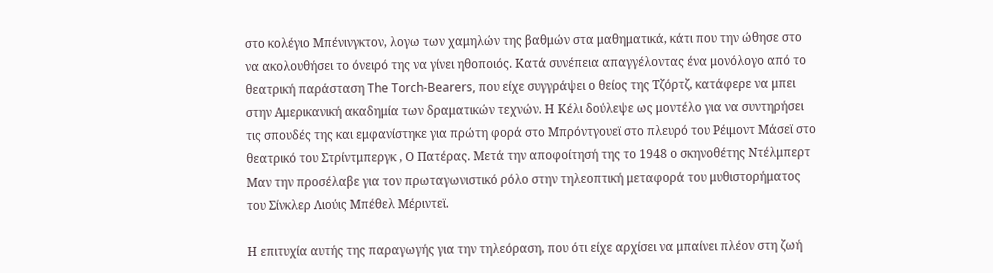στο κολέγιο Μπένινγκτον, λογω των χαμηλών της βαθμών στα μαθηματικά, κάτι που την ώθησε στο να ακολουθήσει το όνειρό της να γίνει ηθοποιός. Κατά συνέπεια απαγγέλοντας ένα μονόλογο από το θεατρική παράσταση The Torch-Bearers, που είχε συγγράψει ο θείος της Τζόρτζ, κατάφερε να μπει στην Αμερικανική ακαδημία των δραματικών τεχνών. Η Κέλι δούλεψε ως μοντέλο για να συντηρήσει τις σπουδές της και εμφανίστηκε για πρώτη φορά στο Μπρόντγουεϊ στο πλευρό του Ρέιμοντ Μάσεϊ στο θεατρικό του Στρίντμπεργκ , Ο Πατέρας. Μετά την αποφοίτησή της το 1948 ο σκηνοθέτης Ντέλμπερτ Μαν την προσέλαβε για τον πρωταγωνιστικό ρόλο στην τηλεοπτική μεταφορά του μυθιστορήματος του Σίνκλερ Λιούις Μπέθελ Μέριντεϊ.

Η επιτυχία αυτής της παραγωγής για την τηλεόραση, που ότι είχε αρχίσει να μπαίνει πλέον στη ζωή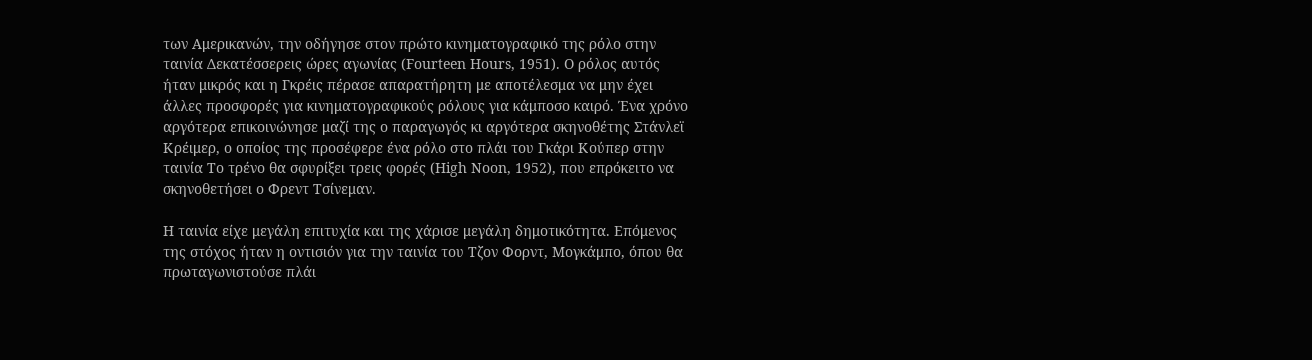των Αμερικανών, την οδήγησε στον πρώτο κινηματογραφικό της ρόλο στην ταινία Δεκατέσσερεις ώρες αγωνίας (Fourteen Hours, 1951). Ο ρόλος αυτός ήταν μικρός και η Γκρέις πέρασε απαρατήρητη με αποτέλεσμα να μην έχει άλλες προσφορές για κινηματογραφικούς ρόλους για κάμποσο καιρό. Ένα χρόνο αργότερα επικοινώνησε μαζί της ο παραγωγός κι αργότερα σκηνοθέτης Στάνλεϊ Κρέιμερ, ο οποίος της προσέφερε ένα ρόλο στο πλάι του Γκάρι Κούπερ στην ταινία Το τρένο θα σφυρίξει τρεις φορές (High Noon, 1952), που επρόκειτο να σκηνοθετήσει ο Φρεντ Τσίνεμαν.

Η ταινία είχε μεγάλη επιτυχία και της χάρισε μεγάλη δημοτικότητα. Επόμενος της στόχος ήταν η οντισιόν για την ταινία του Τζον Φορντ, Μογκάμπο, όπου θα πρωταγωνιστούσε πλάι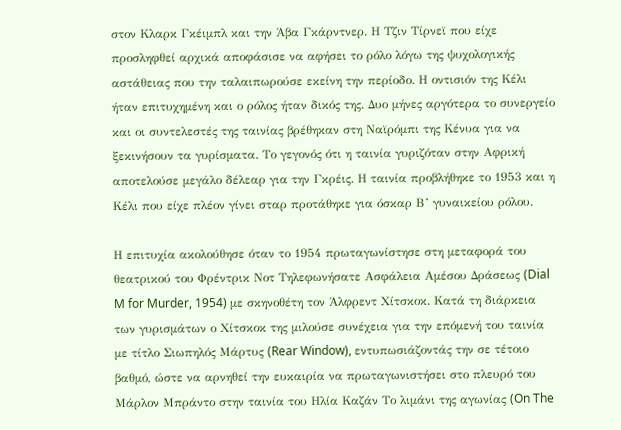στον Κλαρκ Γκέιμπλ και την Άβα Γκάρντνερ. Η Τζιν Τίρνεϊ που είχε προσληφθεί αρχικά αποφάσισε να αφήσει το ρόλο λόγω της ψυχολογικής αστάθειας που την ταλαιπωρούσε εκείνη την περίοδο. Η οντισιόν της Κέλι ήταν επιτυχημένη και ο ρόλος ήταν δικός της. Δυο μήνες αργότερα το συνεργείο και οι συντελεστές της ταινίας βρέθηκαν στη Ναϊρόμπι της Κένυα για να ξεκινήσουν τα γυρίσματα. Το γεγονός ότι η ταινία γυριζόταν στην Αφρική αποτελούσε μεγάλο δέλεαρ για την Γκρέις. Η ταινία προβλήθηκε το 1953 και η Κέλι που είχε πλέον γίνει σταρ προτάθηκε για όσκαρ Β’ γυναικείου ρόλου.

Η επιτυχία ακολούθησε όταν το 1954 πρωταγωνίστησε στη μεταφορά του θεατρικού του Φρέντρικ Νοτ Τηλεφωνήσατε Ασφάλεια Αμέσου Δράσεως (Dial M for Murder, 1954) με σκηνοθέτη τον Άλφρεντ Χίτσκοκ. Κατά τη διάρκεια των γυρισμάτων ο Χίτσκοκ της μιλούσε συνέχεια για την επόμενή του ταινία με τίτλο Σιωπηλός Μάρτυς (Rear Window), εντυπωσιάζοντάς την σε τέτοιο βαθμό, ώστε να αρνηθεί την ευκαιρία να πρωταγωνιστήσει στο πλευρό του Μάρλον Μπράντο στην ταινία του Ηλία Καζάν Το λιμάνι της αγωνίας (On The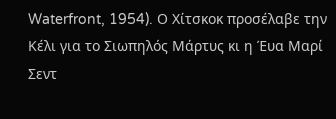Waterfront, 1954). Ο Χίτσκοκ προσέλαβε την Κέλι για το Σιωπηλός Μάρτυς κι η Έυα Μαρί Σεντ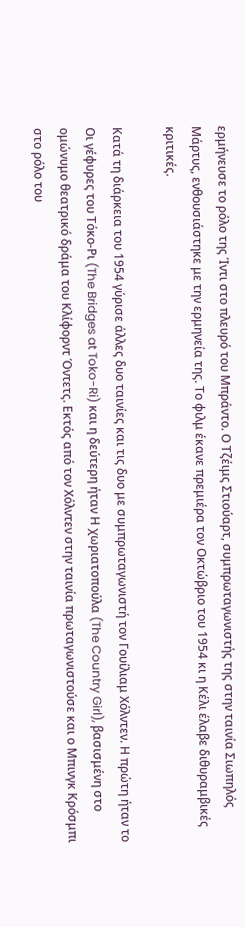ερμήνευσε το ρόλο της Ίντι στο πλευρό του Μπράντο. Ο Τζέιμς Στιούαρτ, συμπρωταγωνιστής της στην ταινία Σιωπηλός Μάρτυς, ενθουσιάστηκε με την ερμηνεία της. Το φιλμ έκανε πρεμιέρα τον Οκτώβριο του 1954 κι η Κέλι έλαβε διθυραμβικές κριτικές.

Κατά τη διάρκεια του 1954 γύρισε άλλες δυο ταινίες και τις δυο με συμπρωταγωνιστή τον Γουίλιαμ Χόλντεν. Η πρώτη ήταν το Οι γέφυρες του Τόκο-Ρι (The Bridges at Toko-Ri) και η δεύτερη ήταν Η χωριατοπούλα (The Country Girl), βασισμένη στο ομώνυμο θεατρικό δράμα του Κλίφορντ Όντετς. Εκτός από τον Χόλντεν στην ταινία πρωταγωνιστούσε και ο Μπινγκ Κρόσμπι στο ρόλο του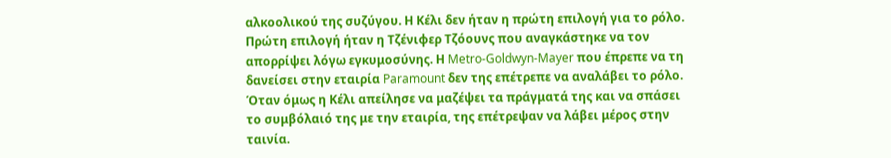αλκοολικού της συζύγου. Η Κέλι δεν ήταν η πρώτη επιλογή για το ρόλο. Πρώτη επιλογή ήταν η Τζένιφερ Τζόουνς που αναγκάστηκε να τον απορρίψει λόγω εγκυμοσύνης. Η Metro-Goldwyn-Mayer που έπρεπε να τη δανείσει στην εταιρία Paramount δεν της επέτρεπε να αναλάβει το ρόλο. Όταν όμως η Κέλι απείλησε να μαζέψει τα πράγματά της και να σπάσει το συμβόλαιό της με την εταιρία, της επέτρεψαν να λάβει μέρος στην ταινία.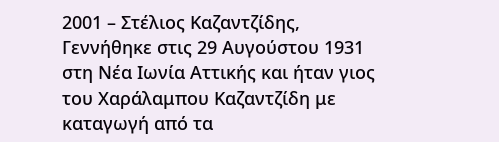2001 – Στέλιος Καζαντζίδης, Γεννήθηκε στις 29 Αυγούστου 1931 στη Νέα Ιωνία Αττικής και ήταν γιος του Χαράλαμπου Καζαντζίδη με καταγωγή από τα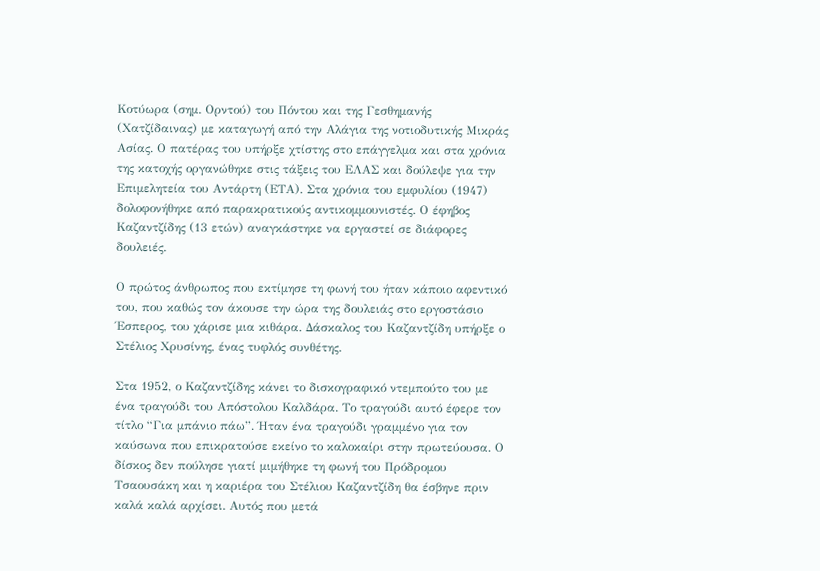Κοτύωρα (σημ. Ορντού) του Πόντου και της Γεσθημανής (Χατζίδαινας) με καταγωγή από την Αλάγια της νοτιοδυτικής Μικράς Ασίας. Ο πατέρας του υπήρξε χτίστης στο επάγγελμα και στα χρόνια της κατοχής οργανώθηκε στις τάξεις του ΕΛΑΣ και δούλεψε για την Επιμελητεία του Αντάρτη (ΕΤΑ). Στα χρόνια του εμφυλίου (1947) δολοφονήθηκε από παρακρατικούς αντικομμουνιστές. Ο έφηβος Καζαντζίδης (13 ετών) αναγκάστηκε να εργαστεί σε διάφορες δουλειές.

Ο πρώτος άνθρωπος που εκτίμησε τη φωνή του ήταν κάποιο αφεντικό του, που καθώς τον άκουσε την ώρα της δουλειάς στο εργοστάσιο Έσπερος, του χάρισε μια κιθάρα. Δάσκαλος του Καζαντζίδη υπήρξε ο Στέλιος Χρυσίνης, ένας τυφλός συνθέτης.

Στα 1952, ο Καζαντζίδης κάνει το δισκογραφικό ντεμπούτο του με ένα τραγούδι του Απόστολου Καλδάρα. Το τραγούδι αυτό έφερε τον τίτλο “Για μπάνιο πάω”. Ήταν ένα τραγούδι γραμμένο για τον καύσωνα που επικρατούσε εκείνο το καλοκαίρι στην πρωτεύουσα. Ο δίσκος δεν πούλησε γιατί μιμήθηκε τη φωνή του Πρόδρομου Τσαουσάκη και η καριέρα του Στέλιου Καζαντζίδη θα έσβηνε πριν καλά καλά αρχίσει. Αυτός που μετά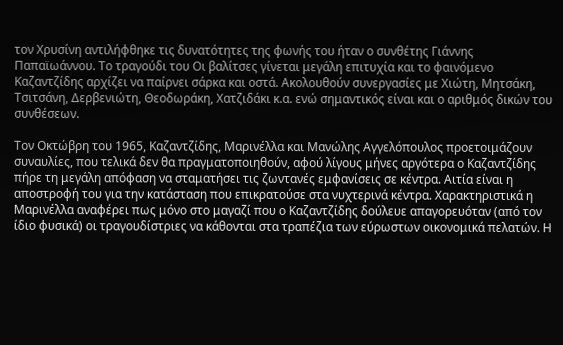τον Χρυσίνη αντιλήφθηκε τις δυνατότητες της φωνής του ήταν ο συνθέτης Γιάννης Παπαϊωάννου. Το τραγούδι του Οι βαλίτσες γίνεται μεγάλη επιτυχία και το φαινόμενο Καζαντζίδης αρχίζει να παίρνει σάρκα και οστά. Ακολουθούν συνεργασίες με Χιώτη, Μητσάκη, Τσιτσάνη, Δερβενιώτη, Θεοδωράκη, Χατζιδάκι κ.α. ενώ σημαντικός είναι και ο αριθμός δικών του συνθέσεων.

Τον Οκτώβρη του 1965, Καζαντζίδης, Μαρινέλλα και Μανώλης Αγγελόπουλος προετοιμάζουν συναυλίες, που τελικά δεν θα πραγματοποιηθούν, αφού λίγους μήνες αργότερα ο Καζαντζίδης πήρε τη μεγάλη απόφαση να σταματήσει τις ζωντανές εμφανίσεις σε κέντρα. Αιτία είναι η αποστροφή του για την κατάσταση που επικρατούσε στα νυχτερινά κέντρα. Χαρακτηριστικά η Μαρινέλλα αναφέρει πως μόνο στο μαγαζί που ο Καζαντζίδης δούλευε απαγορευόταν (από τον ίδιο φυσικά) οι τραγουδίστριες να κάθονται στα τραπέζια των εύρωστων οικονομικά πελατών. Η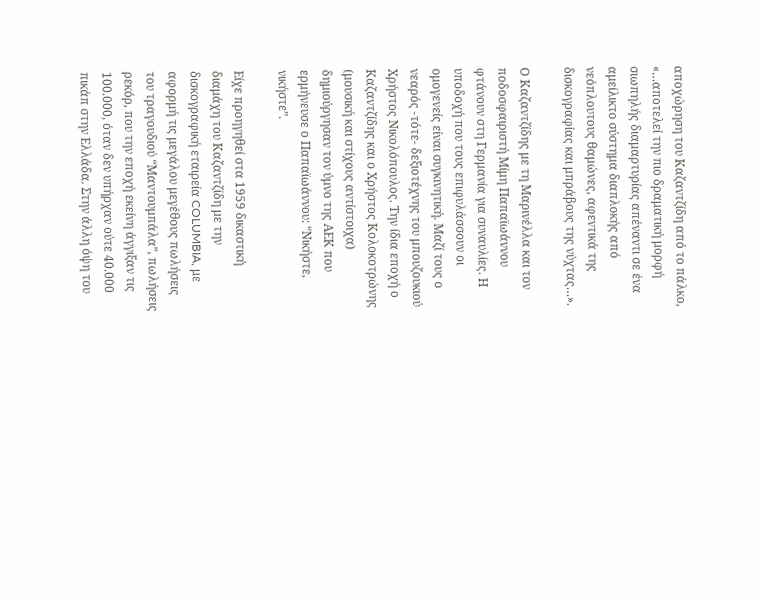αποχώρηση του Καζαντζίδη από το πάλκο, «…αποτελεί την πιο δραματική μορφή σιωπηλής διαμαρτυρίας απέναντι σε ένα αμείλικτο σύστημα διαπλοκής από νεόπλουτους θαμώνες, αφεντικά της δισκογραφίας και μπράβους της νύχτας…».

Ο Καζαντζίδης με τη Μαρινέλλα και τον ποδοσφαιριστή Μίμη Παπαϊωάννου φτάνουν στη Γερμανία για συναυλίες. Η υποδοχή που τους επιφυλάσσουν οι ομογενείς είναι συγκινητική. Μαζί τους ο νεαρός -τότε- δεξιοτέχνης του μπουζουκιού Χρήστος Νικολόπουλος. Την ίδια εποχή ο Καζαντζίδης και ο Χρήστος Κολοκοτρώνης (μουσική και στίχους αντίστοιχα) δημιούργησαν τον ύμνο της ΑΕΚ που ερμήνευσε ο Παπαϊωάννου: “Νικήστε, νικήστε”.

Είχε προηγηθεί στα 1959 δικαστική διαμάχη του Καζαντζίδη με την δισκογραφική εταιρεία COLUMBIA, με αφορμή τις μεγάλου μεγέθους πωλήσεις του τραγουδιού “Μαντουμπάλα”, πωλήσεις ρεκόρ, που την εποχή εκείνη άγγιξαν τις 100.000, όταν δεν υπήρχαν ούτε 40.000 πικάπ στην Ελλάδα. Στην άλλη όψη του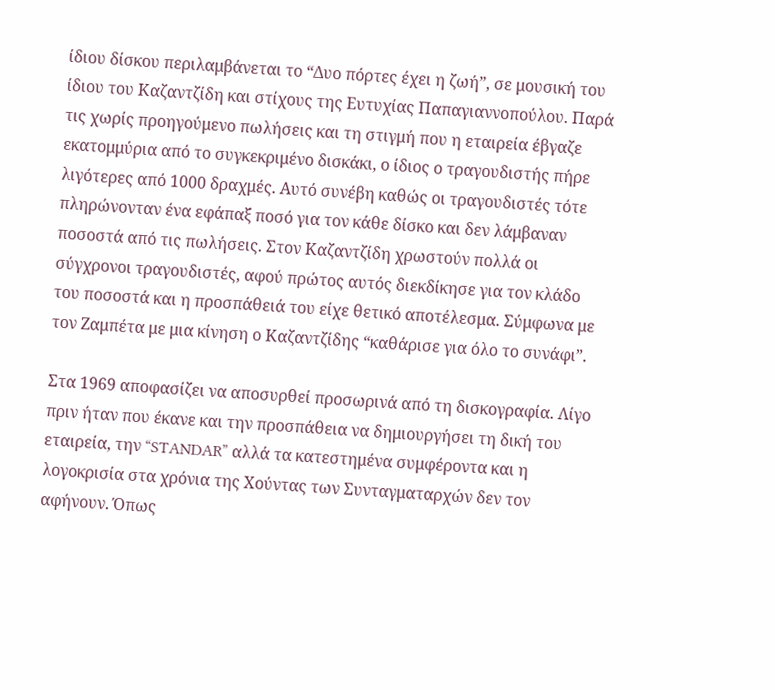ίδιου δίσκου περιλαμβάνεται το “Δυο πόρτες έχει η ζωή”, σε μουσική του ίδιου του Καζαντζίδη και στίχους της Ευτυχίας Παπαγιαννοπούλου. Παρά τις χωρίς προηγούμενο πωλήσεις και τη στιγμή που η εταιρεία έβγαζε εκατομμύρια από το συγκεκριμένο δισκάκι, ο ίδιος ο τραγουδιστής πήρε λιγότερες από 1000 δραχμές. Αυτό συνέβη καθώς οι τραγουδιστές τότε πληρώνονταν ένα εφάπαξ ποσό για τον κάθε δίσκο και δεν λάμβαναν ποσοστά από τις πωλήσεις. Στον Καζαντζίδη χρωστούν πολλά οι σύγχρονοι τραγουδιστές, αφού πρώτος αυτός διεκδίκησε για τον κλάδο του ποσοστά και η προσπάθειά του είχε θετικό αποτέλεσμα. Σύμφωνα με τον Ζαμπέτα με μια κίνηση ο Καζαντζίδης “καθάρισε για όλο το συνάφι”.

Στα 1969 αποφασίζει να αποσυρθεί προσωρινά από τη δισκογραφία. Λίγο πριν ήταν που έκανε και την προσπάθεια να δημιουργήσει τη δική του εταιρεία, την “STANDAR” αλλά τα κατεστημένα συμφέροντα και η λογοκρισία στα χρόνια της Χούντας των Συνταγματαρχών δεν τον αφήνουν. Όπως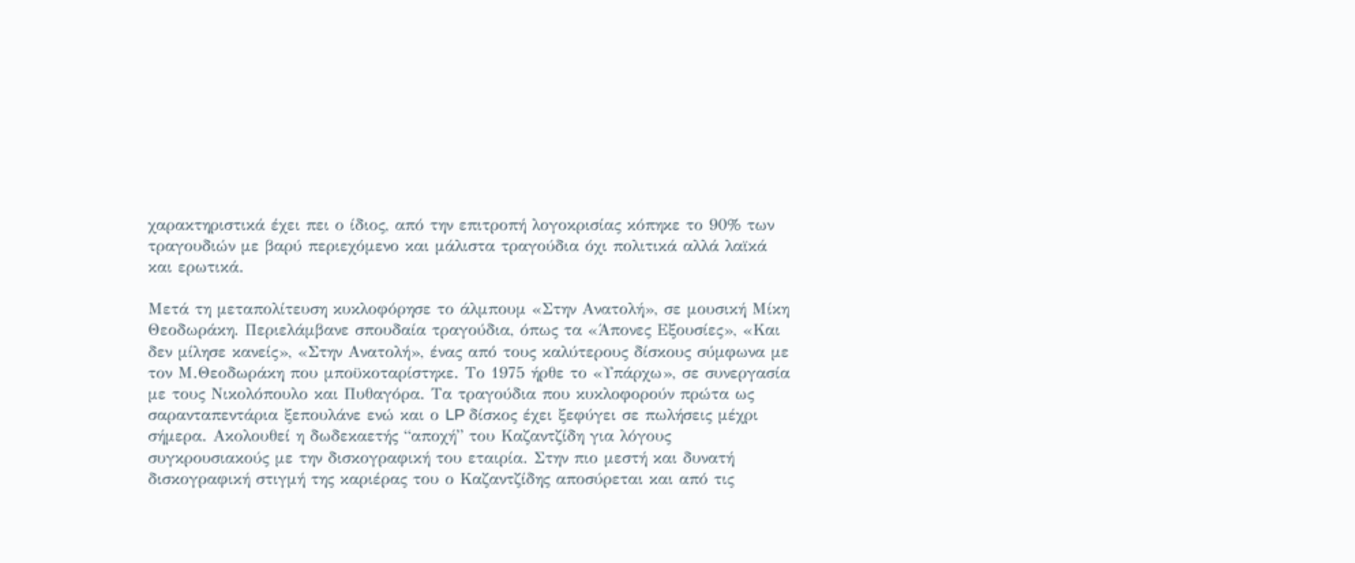χαρακτηριστικά έχει πει ο ίδιος, από την επιτροπή λογοκρισίας κόπηκε το 90% των τραγουδιών με βαρύ περιεχόμενο και μάλιστα τραγούδια όχι πολιτικά αλλά λαϊκά και ερωτικά.

Μετά τη μεταπολίτευση κυκλοφόρησε το άλμπουμ «Στην Ανατολή», σε μουσική Μίκη Θεοδωράκη. Περιελάμβανε σπουδαία τραγούδια, όπως τα «Άπονες Εξουσίες», «Και δεν μίλησε κανείς», «Στην Ανατολή», ένας από τους καλύτερους δίσκους σύμφωνα με τον Μ.Θεοδωράκη που μποϋκοταρίστηκε. Το 1975 ήρθε το «Υπάρχω», σε συνεργασία με τους Νικολόπουλο και Πυθαγόρα. Τα τραγούδια που κυκλοφορούν πρώτα ως σαρανταπεντάρια ξεπουλάνε ενώ και ο LP δίσκος έχει ξεφύγει σε πωλήσεις μέχρι σήμερα. Ακολουθεί η δωδεκαετής “αποχή” του Καζαντζίδη για λόγους συγκρουσιακούς με την δισκογραφική του εταιρία. Στην πιο μεστή και δυνατή δισκογραφική στιγμή της καριέρας του ο Καζαντζίδης αποσύρεται και από τις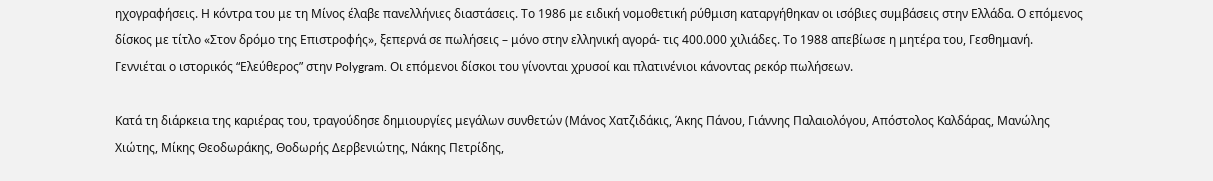ηχογραφήσεις. Η κόντρα του με τη Μίνος έλαβε πανελλήνιες διαστάσεις. Το 1986 με ειδική νομοθετική ρύθμιση καταργήθηκαν οι ισόβιες συμβάσεις στην Ελλάδα. Ο επόμενος δίσκος με τίτλο «Στον δρόμο της Επιστροφής», ξεπερνά σε πωλήσεις – μόνο στην ελληνική αγορά- τις 400.000 χιλιάδες. Το 1988 απεβίωσε η μητέρα του, Γεσθημανή. Γεννιέται ο ιστορικός “Ελεύθερος” στην Polygram. Οι επόμενοι δίσκοι του γίνονται χρυσοί και πλατινένιοι κάνοντας ρεκόρ πωλήσεων.

Κατά τη διάρκεια της καριέρας του, τραγούδησε δημιουργίες μεγάλων συνθετών (Μάνος Χατζιδάκις, Άκης Πάνου, Γιάννης Παλαιολόγου, Απόστολος Καλδάρας, Μανώλης Χιώτης, Μίκης Θεοδωράκης, Θοδωρής Δερβενιώτης, Νάκης Πετρίδης,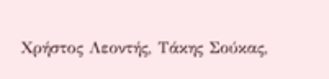Χρήστος Λεοντής, Τάκης Σούκας,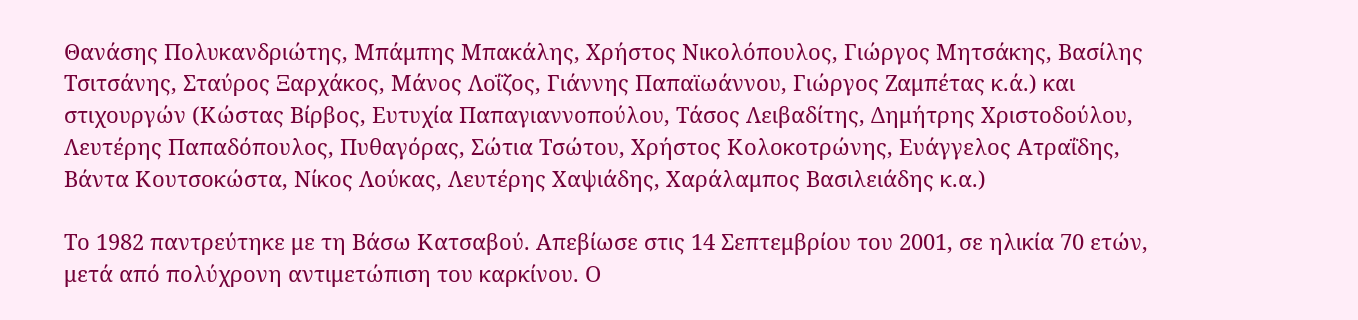Θανάσης Πολυκανδριώτης, Μπάμπης Μπακάλης, Χρήστος Νικολόπουλος, Γιώργος Μητσάκης, Βασίλης Τσιτσάνης, Σταύρος Ξαρχάκος, Μάνος Λοΐζος, Γιάννης Παπαϊωάννου, Γιώργος Ζαμπέτας κ.ά.) και στιχουργών (Κώστας Βίρβος, Ευτυχία Παπαγιαννοπούλου, Τάσος Λειβαδίτης, Δημήτρης Χριστοδούλου, Λευτέρης Παπαδόπουλος, Πυθαγόρας, Σώτια Τσώτου, Χρήστος Κολοκοτρώνης, Ευάγγελος Ατραΐδης, Βάντα Κουτσοκώστα, Νίκος Λούκας, Λευτέρης Χαψιάδης, Χαράλαμπος Βασιλειάδης κ.α.)

Το 1982 παντρεύτηκε με τη Βάσω Κατσαβού. Απεβίωσε στις 14 Σεπτεμβρίου του 2001, σε ηλικία 70 ετών, μετά από πολύχρονη αντιμετώπιση του καρκίνου. Ο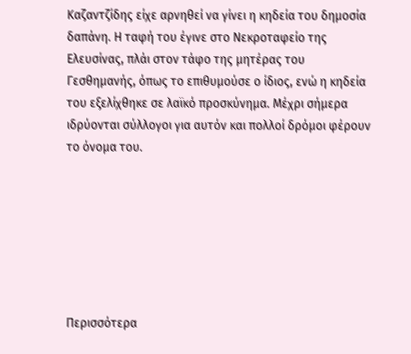Καζαντζίδης είχε αρνηθεί να γίνει η κηδεία του δημοσία δαπάνη. Η ταφή του έγινε στο Νεκροταφείο της Ελευσίνας, πλάι στον τάφο της μητέρας του Γεσθημανής, όπως το επιθυμούσε ο ίδιος, ενώ η κηδεία του εξελίχθηκε σε λαϊκό προσκύνημα. Μέχρι σήμερα ιδρύονται σύλλογοι για αυτόν και πολλοί δρόμοι φέρουν το όνομα του.







Περισσότερα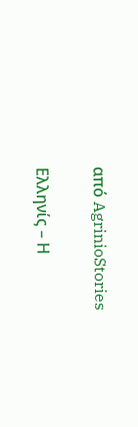από AgrinioStories

Ελληνίς – Η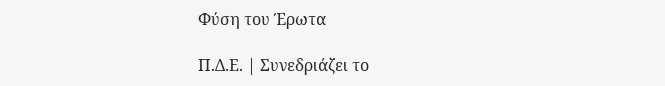Φύση του Έρωτα

Π.Δ.Ε. | Συνεδριάζει το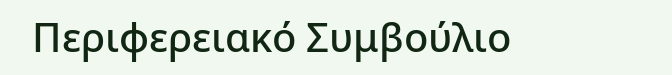Περιφερειακό Συμβούλιο